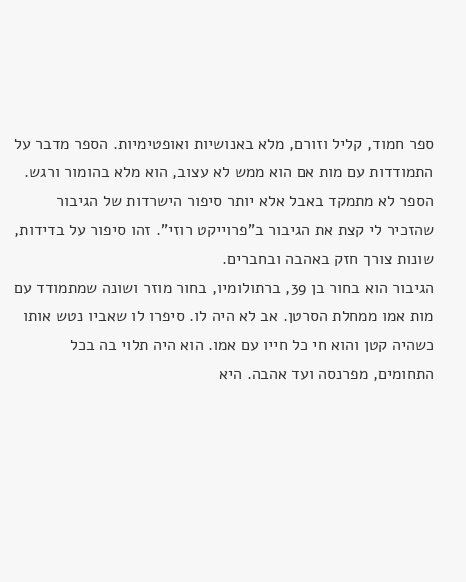ספר חמוד, קליל וזורם, מלא באנושיות ואופטימיות. הספר מדבר על התמודדות עם מות אם הוא ממש לא עצוב, הוא מלא בהומור ורגש. הספר לא מתמקד באבל אלא יותר סיפור הישרדות של הגיבור שהזכיר לי קצת את הגיבור ב"פרוייקט רוזי". זהו סיפור על בדידות, שונות צורך חזק באהבה ובחברים.
הגיבור הוא בחור בן 39, ברתולומיו, בחור מוזר ושונה שמתמודד עם מות אמו ממחלת הסרטן. אב לא היה לו. סיפרו לו שאביו נטש אותו כשהיה קטן והוא חי כל חייו עם אמו. הוא היה תלוי בה בכל התחומים, מפרנסה ועד אהבה. היא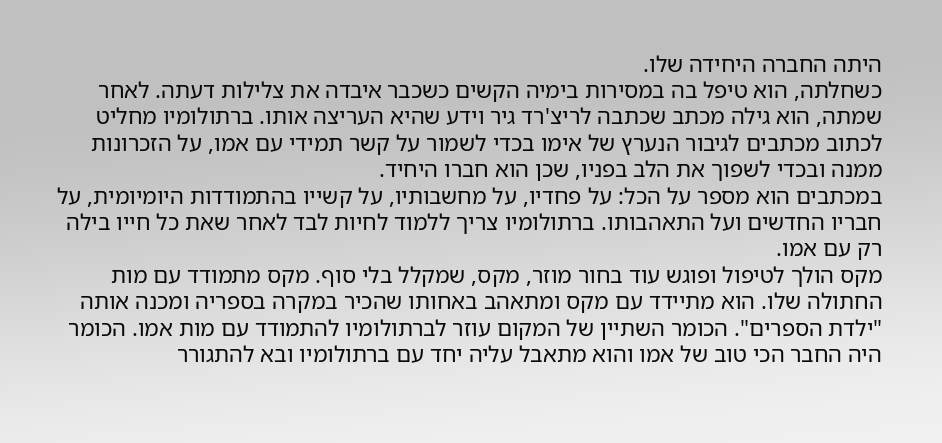היתה החברה היחידה שלו.
כשחלתה, הוא טיפל בה במסירות בימיה הקשים כשכבר איבדה את צלילות דעתה. לאחר שמתה, הוא גילה מכתב שכתבה לריצ'רד גיר וידע שהיא העריצה אותו. ברתולומיו מחליט לכתוב מכתבים לגיבור הנערץ של אימו בכדי לשמור על קשר תמידי עם אמו, על הזכרונות ממנה ובכדי לשפוך את הלב בפניו, שכן הוא חברו היחיד.
במכתבים הוא מספר על הכל: על פחדיו, על מחשבותיו, על קשייו בהתמודדות היומיומית, על חבריו החדשים ועל התאהבותו. ברתולומיו צריך ללמוד לחיות לבד לאחר שאת כל חייו בילה רק עם אמו.
מקס הולך לטיפול ופוגש עוד בחור מוזר, מקס, שמקלל בלי סוף. מקס מתמודד עם מות החתולה שלו. הוא מתיידד עם מקס ומתאהב באחותו שהכיר במקרה בספריה ומכנה אותה "ילדת הספרים". הכומר השתיין של המקום עוזר לברתולומיו להתמודד עם מות אמו. הכומר היה החבר הכי טוב של אמו והוא מתאבל עליה יחד עם ברתולומיו ובא להתגורר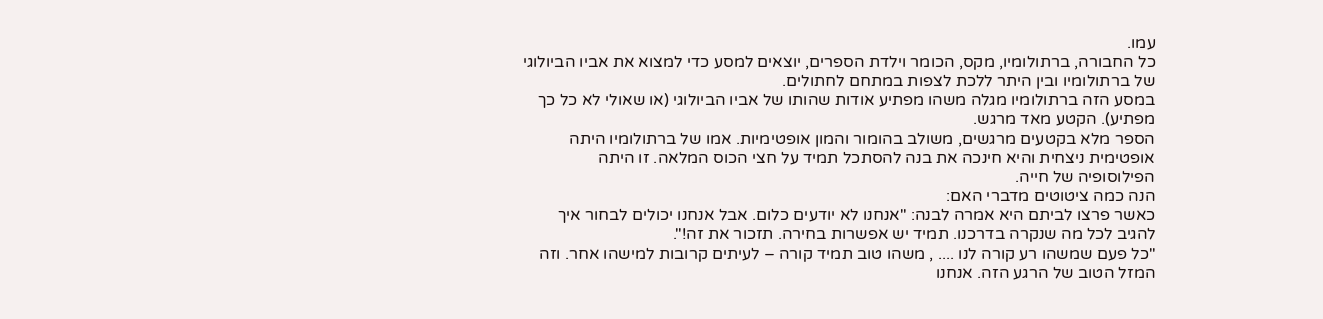עמו.
כל החבורה, ברתולומיו, מקס, הכומר וילדת הספרים, יוצאים למסע כדי למצוא את אביו הביולוגי של ברתולומיו ובין היתר ללכת לצפות במתחם לחתולים.
במסע הזה ברתולומיו מגלה משהו מפתיע אודות שהותו של אביו הביולוגי (או שאולי לא כל כך מפתיע). הקטע מאד מרגש.
הספר מלא בקטעים מרגשים, משולב בהומור והמון אופטימיות. אמו של ברתולומיו היתה אופטימית ניצחית והיא חינכה את בנה להסתכל תמיד על חצי הכוס המלאה. זו היתה הפילוסופיה של חייה.
הנה כמה ציטוטים מדברי האם:
כאשר פרצו לביתם היא אמרה לבנה: "אנחנו לא יודעים כלום. אבל אנחנו יכולים לבחור איך להגיב לכל מה שנקרה בדרכנו. תמיד יש אפשרות בחירה. תזכור את זה!".
"כל פעם שמשהו רע קורה לנו .... , משהו טוב תמיד קורה – לעיתים קרובות למישהו אחר. וזה המזל הטוב של הרגע הזה. אנחנו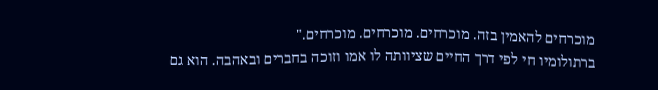מוכרחים להאמין בזה. מוכרחים. מוכרחים. מוכרחים."
ברתולומיו חי לפי דרך החיים שציוותה לו אמו וזוכה בחברים ובאהבה. הוא גם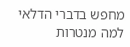מחפש בדברי הדלאי למה מנטרות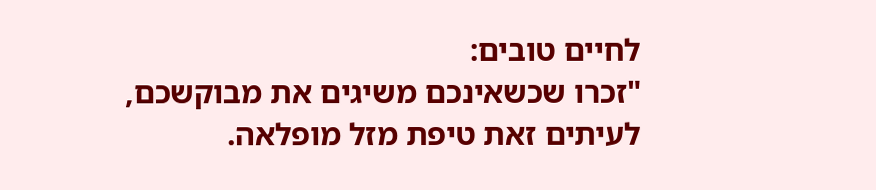לחיים טובים:
"זכרו שכשאינכם משיגים את מבוקשכם, לעיתים זאת טיפת מזל מופלאה.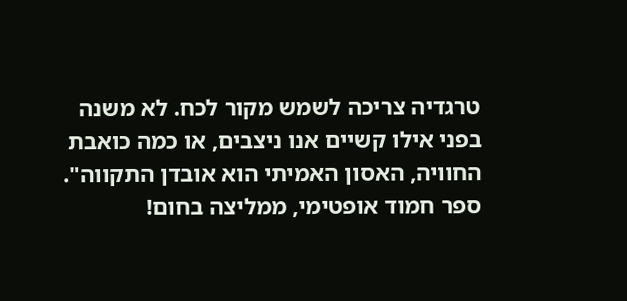טרגדיה צריכה לשמש מקור לכח. לא משנה בפני אילו קשיים אנו ניצבים, או כמה כואבת החוויה, האסון האמיתי הוא אובדן התקווה".
ספר חמוד אופטימי, ממליצה בחום!